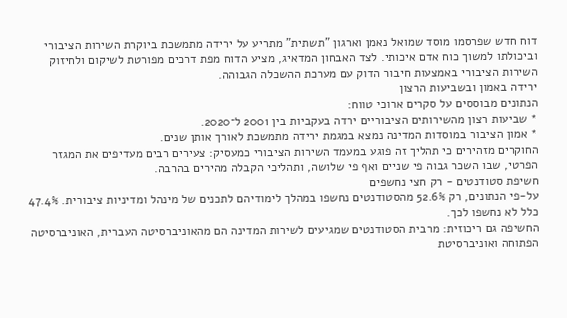דוח חדש שפרסמו מוסד שמואל נאמן וארגון "תשתית" מתריע על ירידה מתמשכת ביוקרת השירות הציבורי וביכולתו למשוך כוח אדם איכותי. לצד האבחון המדאיג, מציע הדוח מפת דרכים מפורטת לשיקום ולחיזוק השירות הציבורי באמצעות חיבור הדוק עם מערכת ההשכלה הגבוהה.
ירידה באמון ובשביעות הרצון
הנתונים מבוססים על סקרים ארוכי טווח:
* שביעות רצון מהשירותים הציבוריים ירדה בעקביות בין 2001 ל־2020.
* אמון הציבור במוסדות המדינה נמצא במגמת ירידה מתמשכת לאורך אותן שנים.
החוקרים מזהירים כי תהליך זה פוגע במעמד השירות הציבורי כמעסיק: צעירים רבים מעדיפים את המגזר הפרטי, שבו השכר גבוה פי שניים ואף פי שלושה, ותהליכי הקבלה מהירים בהרבה.
חשיפת סטודנטים - רק חצי נחשפים
על-פי הנתונים, רק 52.6% מהסטודנטים נחשפו במהלך לימודיהם לתכנים של מינהל ומדיניות ציבורית. 47.4% כלל לא נחשפו לכך.
החשיפה גם ריכוזית: מרבית הסטודנטים שמגיעים לשירות המדינה הם מהאוניברסיטה העברית, האוניברסיטה הפתוחה ואוניברסיטת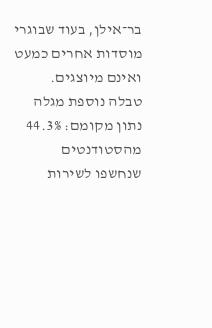בר־אילן, בעוד שבוגרי מוסדות אחרים כמעט ואינם מיוצגים.
טבלה נוספת מגלה נתון מקומם: 44.3% מהסטודנטים שנחשפו לשירות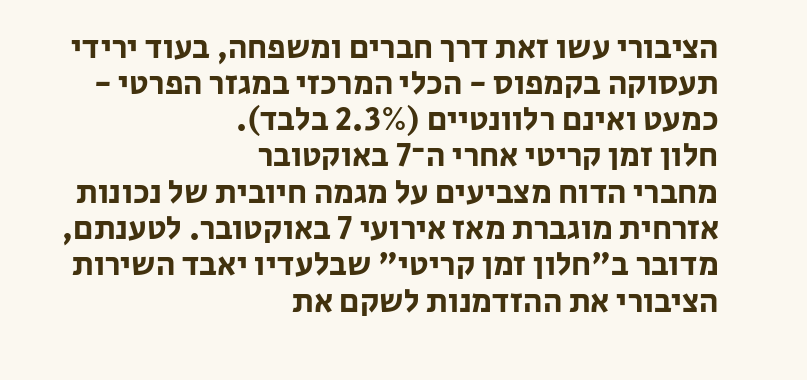הציבורי עשו זאת דרך חברים ומשפחה, בעוד ירידי תעסוקה בקמפוס - הכלי המרכזי במגזר הפרטי - כמעט ואינם רלוונטיים (2.3% בלבד).
חלון זמן קריטי אחרי ה־7 באוקטובר
מחברי הדוח מצביעים על מגמה חיובית של נכונות אזרחית מוגברת מאז אירועי 7 באוקטובר. לטענתם, מדובר ב"חלון זמן קריטי" שבלעדיו יאבד השירות הציבורי את ההזדמנות לשקם את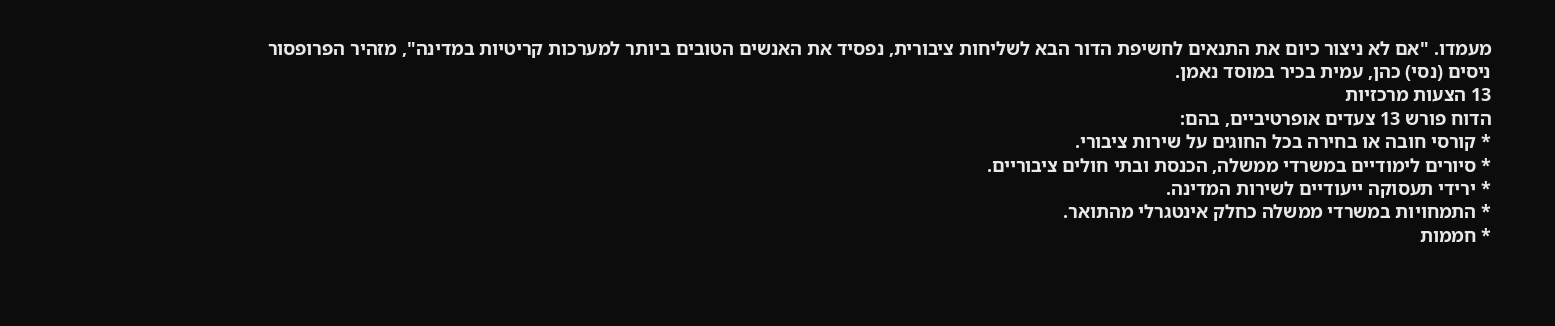מעמדו. "אם לא ניצור כיום את התנאים לחשיפת הדור הבא לשליחות ציבורית, נפסיד את האנשים הטובים ביותר למערכות קריטיות במדינה", מזהיר הפרופסור ניסים (נסי) כהן, עמית בכיר במוסד נאמן.
13 הצעות מרכזיות
הדוח פורש 13 צעדים אופרטיביים, בהם:
* קורסי חובה או בחירה בכל החוגים על שירות ציבורי.
* סיורים לימודיים במשרדי ממשלה, הכנסת ובתי חולים ציבוריים.
* ירידי תעסוקה ייעודיים לשירות המדינה.
* התמחויות במשרדי ממשלה כחלק אינטגרלי מהתואר.
* חממות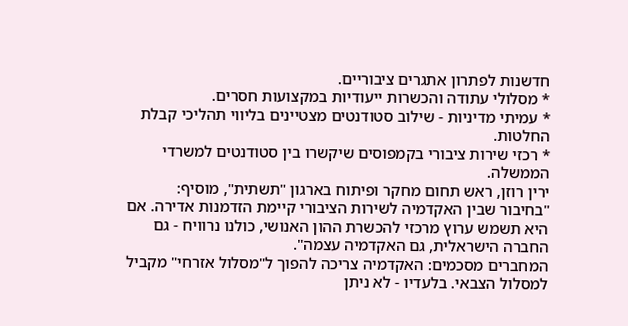חדשנות לפתרון אתגרים ציבוריים.
* מסלולי עתודה והכשרות ייעודיות במקצועות חסרים.
* עמיתי מדיניות - שילוב סטודנטים מצטיינים בליווי תהליכי קבלת החלטות.
* רכזי שירות ציבורי בקמפוסים שיקשרו בין סטודנטים למשרדי הממשלה.
ירין רוזן, ראש תחום מחקר ופיתוח בארגון "תשתית", מוסיף: "בחיבור שבין האקדמיה לשירות הציבורי קיימת הזדמנות אדירה. אם היא תשמש ערוץ מרכזי להכשרת ההון האנושי, כולנו נרוויח - גם החברה הישראלית, גם האקדמיה עצמה".
המחברים מסכמים: האקדמיה צריכה להפוך ל"מסלול אזרחי" מקביל למסלול הצבאי. בלעדיו - לא ניתן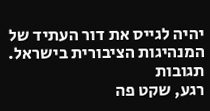יהיה לגייס את דור העתיד של המנהיגות הציבורית בישראל.
תגובות
רגע, שקט פה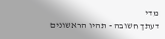מדי
דעתך חשובה - תהיו הראשונים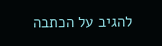להגיב על הכתבה